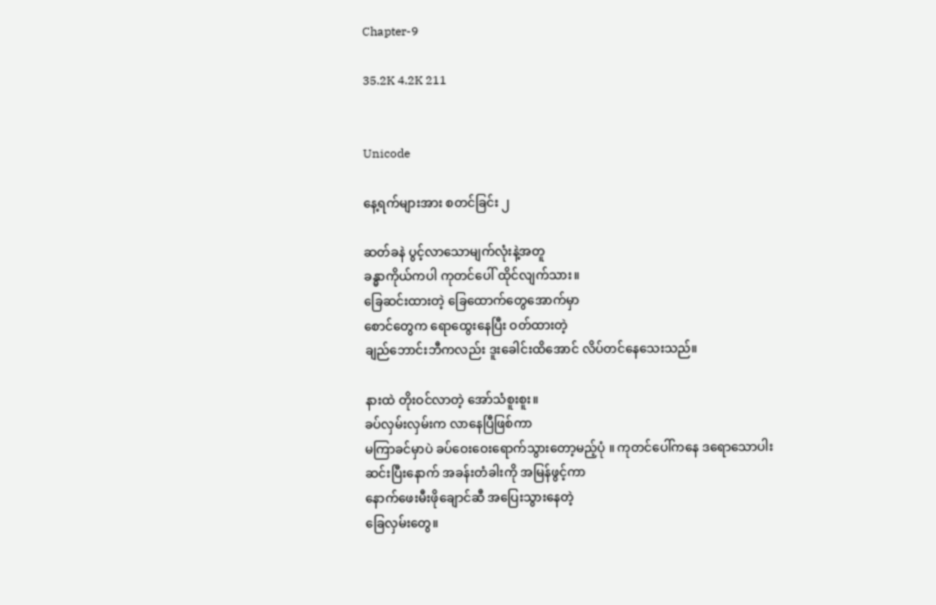Chapter-9

35.2K 4.2K 211


Unicode

နေ့ရက်များအား စတင်ခြင်း ၂

ဆတ်ခနဲ ပွင့်လာသောမျက်လုံးနဲ့အတူ
ခန္ဓာကိုယ်ကပါ ကုတင်ပေါ် ထိုင်လျက်သား။
ခြေဆင်းထားတဲ့ ခြေထောက်တွေအောက်မှာ
စောင်တွေက ရောထွေးနေပြီး ဝတ်ထားတဲ့
ချည်ဘောင်းဘီကလည်း ဒူးခေါင်းထိအောင် လိပ်တင်နေသေးသည်။

နားထဲ တိုးဝင်လာတဲ့ အော်သံစူးစူး။
ခပ်လှမ်းလှမ်းက လာနေပြီဖြစ်ကာ
မကြာခင်မှာပဲ ခပ်ဝေးဝေးရောက်သွားတော့မည့်ပုံ ။ ကုတင်ပေါ်ကနေ ဒရောသောပါး
ဆင်းပြီးနောက် အခန်းတံခါးကို အမြန်ဖွင့်ကာ
နောက်ဖေးမီးဖိုချောင်ဆီ အပြေးသွားနေတဲ့
ခြေလှမ်းတွေ။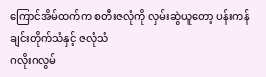ကြောင်အိမ်ထက်က စတီးဇလုံကို လှမ်းဆွဲယူတော့ ပန်းကန်ချင်းတိုက်သံနှင့် ဇလုံသံ
ဂလိုးဂလွမ်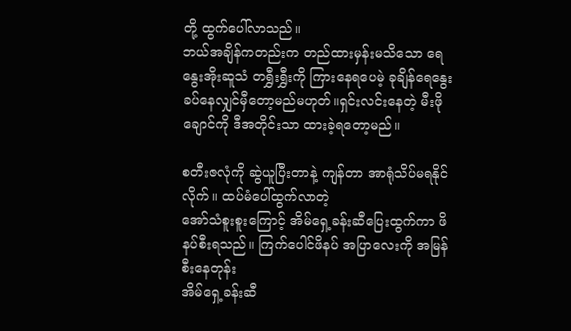တို့ ‌ထွက်ပေါ်လာသည်။
ဘယ်အချိန်ကတည်းက တည်ထားမှန်းမသိသော ရေနွေးအိုးဆူသံ တရွှီးရွှီးကို ကြားနေရပေမဲ့ ခုချိန်ရေနွေးခပ်နေလျှင်မှီတော့မည်မဟုတ်။ရှင်းလင်းနေတဲ့ မီးဖိုချောင်ကို ဒီအတိုင်းသာ ထားခဲ့ရတော့မည်။

စတီးဇလုံကို ဆွဲယူပြီးတာနဲ့ ကျန်တာ အာရုံသိပ်မရနိုင်လိုက်။ ‌ထပ်မံပေါ်ထွက်လာတဲ့
အော်သံစူးစူးကြောင့် အိမ်ရှေ့ခန်းဆီပြေးထွက်ကာ ဖိနပ်စီးရသည်။ ကြက်ပေါင်ဖိနပ် အပြာလေးကို အမြန်စီးနေတုန်း
အိမ်ရှေ့ခန်းဆီ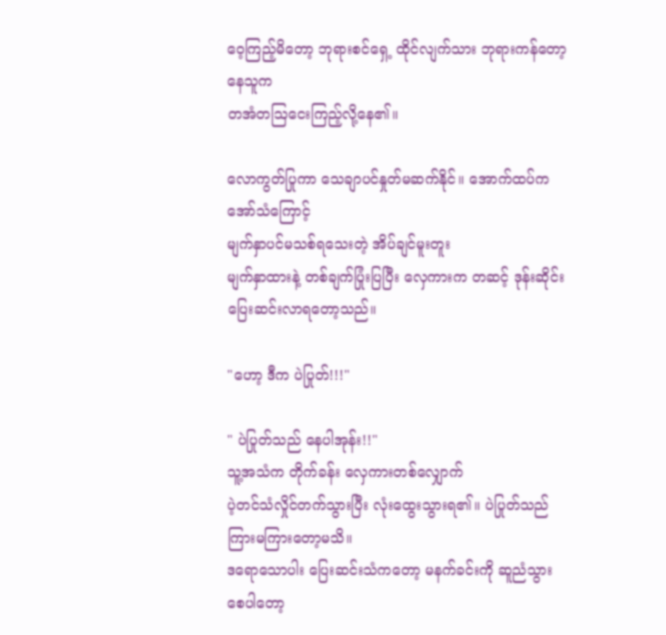ဝေ့ကြည့်မိတော့ ဘုရားစင်ရှေ့ ထိုင်လျက်သား ဘုရားကန်တော့နေသူက
တအံတဩငေးကြည့်လို့နေ၏။

လောကွတ်ပြုကာ သေချာပင်နှုတ်မဆက်နိုင်။ အောက်ထပ်က အော်သံကြောင့်
မျက်နှာပင်မသစ်ရသေးတဲ့ အိပ်ချင်မူးတူး
မျက်နှာထားနဲ့ တစ်ချက်ပြုံးပြပြီး လှေကားက‌ တဆင့် ဒုန်းဆိုင်း ပြေးဆင်းလာရတော့သည်။

"ဟော့ ဒီက ပဲပြုတ်!!!"

" ပဲပြုတ်သည် နေပါအုန်း!!"
သူ့အသံက တိုက်ခန်း လှေကားတစ်လျှောက်
ပဲ့တင်သံလှိုင်တက်သွားပြီး လုံးထွေးသွားရ၏။ ပဲပြုတ်သည် ကြားမကြားတော့မသိ။
ဒရောသောပါး ပြေးဆင်းသံကတော့ မနက်ခင်းကို ဆူညံသွားစေပါတော့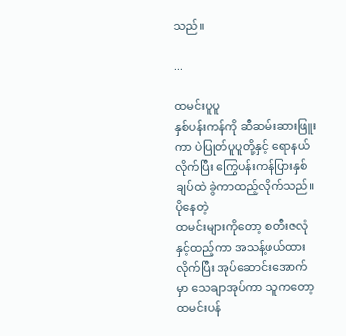သည်။

...

ထမင်းပူပူ
နှစ်ပန်းကန်ကို ဆီဆမ်းဆားဖြူးကာ ပဲပြုတ်ပူပူတို့နှင့် ရောနယ်လိုက်ပြီး ကြွေပန်းကန်ပြားနှစ်ချပ်ထဲ ခွဲကာထည့်လိုက်သည်။ ပိုနေတဲ့
ထမင်းများကိုတော့ စတီးဇလုံနှင့်ထည့်ကာ အသန့်ဖယ်ထားလိုက်ပြီး အုပ်ဆောင်းအောက်မှာ သေချာအုပ်ကာ သူကတော့
ထမင်းပန်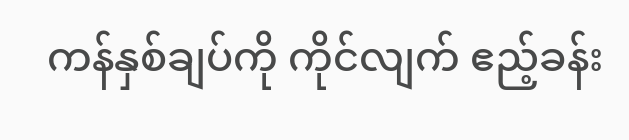ကန်နှစ်ချပ်ကို ကိုင်လျက် ဧည့်ခန်း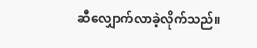ဆီလျှောက်လာခဲ့လိုက်သည်။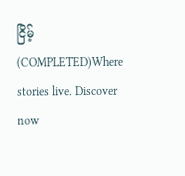ငြိမ့် (COMPLETED)Where stories live. Discover now